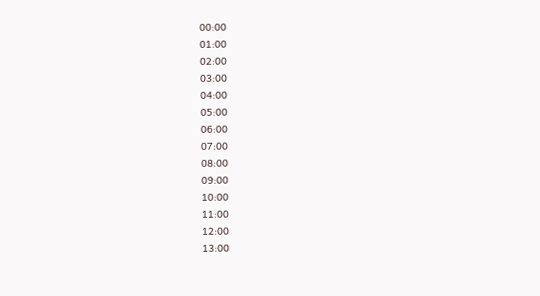00:00
01:00
02:00
03:00
04:00
05:00
06:00
07:00
08:00
09:00
10:00
11:00
12:00
13:00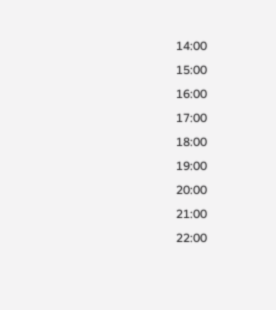14:00
15:00
16:00
17:00
18:00
19:00
20:00
21:00
22:00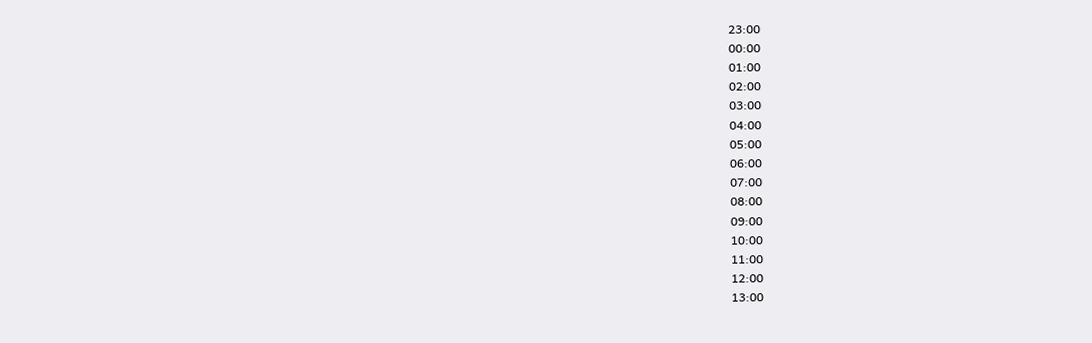23:00
00:00
01:00
02:00
03:00
04:00
05:00
06:00
07:00
08:00
09:00
10:00
11:00
12:00
13:00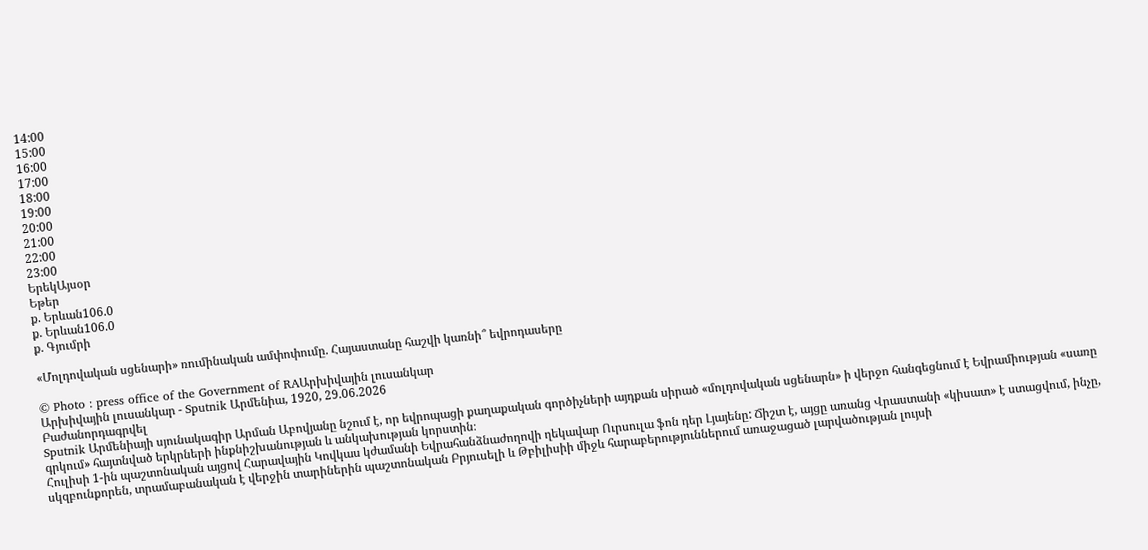14:00
15:00
16:00
17:00
18:00
19:00
20:00
21:00
22:00
23:00
ԵրեկԱյսօր
Եթեր
ք. Երևան106.0
ք. Երևան106.0
ք. Գյումրի

«Մոլդովական սցենարի» ռումինական ամփոփումը. Հայաստանը հաշվի կառնի՞ եվրոդասերը

© Photo : press office of the Government of RAԱրխիվային լուսանկար
Արխիվային լուսանկար - Sputnik Արմենիա, 1920, 29.06.2026
Բաժանորդագրվել
Sputnik Արմենիայի սյունակագիր Արման Աբովյանը նշում է, որ եվրոպացի քաղաքական գործիչների այդքան սիրած «մոլդովական սցենարն» ի վերջո հանգեցնում է Եվրամիության «սառը գրկում» հայտնված երկրների ինքնիշխանության և անկախության կորստին։
Հուլիսի 1-ին պաշտոնական այցով Հարավային Կովկաս կժամանի Եվրահանձնաժողովի ղեկավար Ուրսուլա ֆոն դեր Լյայենը: Ճիշտ է, այցը առանց Վրաստանի «կիսատ» է ստացվում, ինչը, սկզբունքորեն, տրամաբանական է վերջին տարիներին պաշտոնական Բրյուսելի և Թբիլիսիի միջև հարաբերություններում առաջացած լարվածության լույսի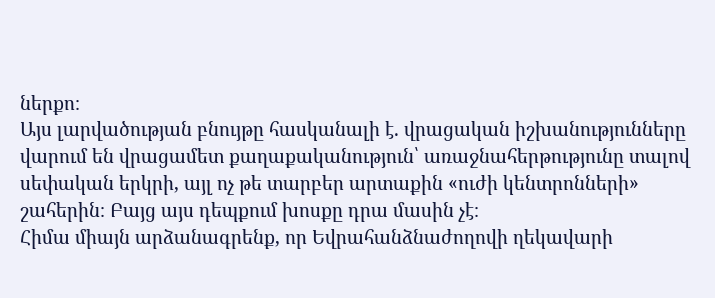ներքո։
Այս լարվածության բնույթը հասկանալի է. վրացական իշխանությունները վարում են վրացամետ քաղաքականություն՝ առաջնահերթությունը տալով սեփական երկրի, այլ ոչ թե տարբեր արտաքին «ուժի կենտրոնների» շահերին։ Բայց այս դեպքում խոսքը դրա մասին չէ։
Հիմա միայն արձանագրենք, որ Եվրահանձնաժողովի ղեկավարի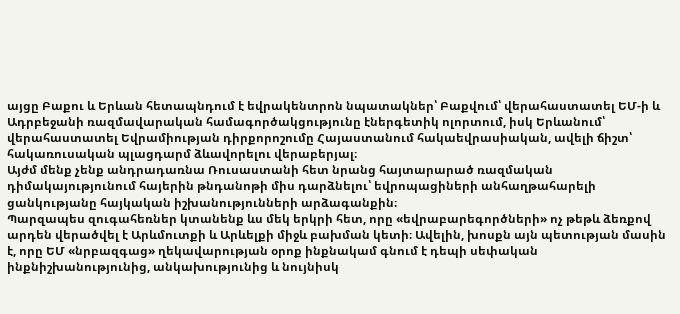այցը Բաքու և Երևան հետապնդում է եվրակենտրոն նպատակներ՝ Բաքվում՝ վերահաստատել ԵՄ-ի և Ադրբեջանի ռազմավարական համագործակցությունը էներգետիկ ոլորտում, իսկ Երևանում՝ վերահաստատել Եվրամիության դիրքորոշումը Հայաստանում հակաեվրասիական, ավելի ճիշտ՝ հակառուսական պլացդարմ ձևավորելու վերաբերյալ։
Այժմ մենք չենք անդրադառնա Ռուսաստանի հետ նրանց հայտարարած ռազմական դիմակայությունում հայերին թնդանոթի միս դարձնելու՝ եվրոպացիների անհաղթահարելի ցանկությանը հայկական իշխանությունների արձագանքին։
Պարզապես զուգահեռներ կտանենք ևս մեկ երկրի հետ, որը «եվրաբարեգործների» ոչ թեթև ձեռքով արդեն վերածվել է Արևմուտքի և Արևելքի միջև բախման կետի։ Ավելին, խոսքն այն պետության մասին է, որը ԵՄ «նրբազգաց» ղեկավարության օրոք ինքնակամ գնում է դեպի սեփական ինքնիշխանությունից, անկախությունից և նույնիսկ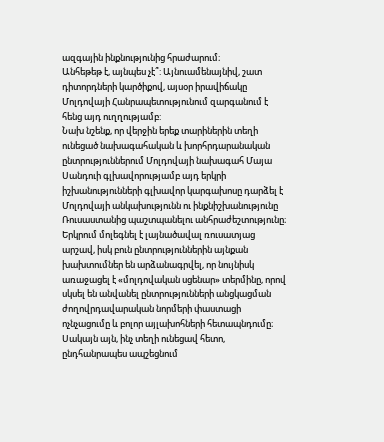ազգային ինքնությունից հրաժարում։
Անհեթեթ է, այնպես չէ՞: Այնուամենայնիվ, շատ դիտորդների կարծիքով, այսօր իրավիճակը Մոլդովայի Հանրապետությունում զարգանում է հենց այդ ուղղությամբ:
Նախ նշենք, որ վերջին երեք տարիներին տեղի ունեցած նախագահական և խորհրդարանական ընտրություններում Մոլդովայի նախագահ Մայա Սանդուի գլխավորությամբ այդ երկրի իշխանությունների գլխավոր կարգախոսը դարձել է Մոլդովայի անկախությունն ու ինքնիշխանությունը Ռուսաստանից պաշտպանելու անհրաժեշտությունը։ Երկրում մոլեգնել է լայնածավալ ռուսատյաց արշավ, իսկ բուն ընտրություններին այնքան խախտումներ են արձանագրվել, որ նույնիսկ առաջացել է «մոլդովական սցենար» տերմինը, որով սկսել են անվանել ընտրությունների անցկացման ժողովրդավարական նորմերի փաստացի ոչնչացումը և բոլոր այլախոհների հետապնդումը։
Սակայն այն, ինչ տեղի ունեցավ հետո, ընդհանրապես ապշեցնում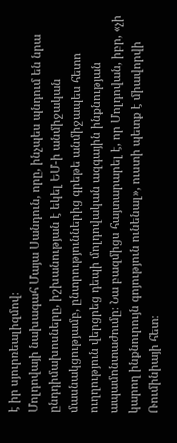է իր սյուրռեալիզմով։
Մոլդովայի նախագահ Մայա Սանդուն, որը, ինչպես պնդում են նրա ընդդիմախոսները, իշխանության է եկել ԵՄ-ի անմիջական մասնակցությամբ, ընտրություններից գրեթե անմիջապես հետո ուղղություն վերցրեց դեպի մոլդովական ազգային ինքնության ապամոնտաժումը։ Նա բազմիցս հայտարարել է, որ Մոլդովան, իբր, «չի կարող ինքնուրույն գոյություն ունենալ», ուստի պետք է միավորվի Ռումինիայի հետ։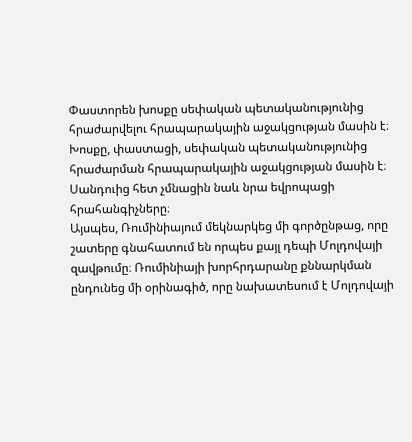Փաստորեն խոսքը սեփական պետականությունից հրաժարվելու հրապարակային աջակցության մասին է։
Խոսքը, փաստացի, սեփական պետականությունից հրաժարման հրապարակային աջակցության մասին է։
Սանդուից հետ չմնացին նաև նրա եվրոպացի հրահանգիչները։
Այսպես, Ռումինիայում մեկնարկեց մի գործընթաց, որը շատերը գնահատում են որպես քայլ դեպի Մոլդովայի զավթումը։ Ռումինիայի խորհրդարանը քննարկման ընդունեց մի օրինագիծ, որը նախատեսում է Մոլդովայի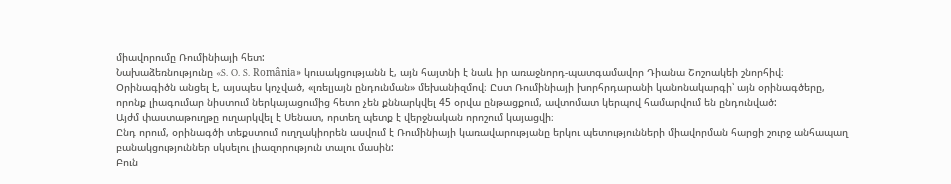միավորումը Ռումինիայի հետ:
Նախաձեռնությունը «S. O. S. România» կուսակցությանն է, այն հայտնի է նաև իր առաջնորդ-պատգամավոր Դիանա Շոշոակեի շնորհիվ։
Օրինագիծն անցել է, այսպես կոչված, «լռելյայն ընդունման» մեխանիզմով։ Ըստ Ռումինիայի խորհրդարանի կանոնակարգի՝ այն օրինագծերը, որոնք լիագումար նիստում ներկայացումից հետո չեն քննարկվել 45 օրվա ընթացքում, ավտոմատ կերպով համարվում են ընդունված:
Այժմ փաստաթուղթը ուղարկվել է Սենատ, որտեղ պետք է վերջնական որոշում կայացվի։
Ընդ որում, օրինագծի տեքստում ուղղակիորեն ասվում է Ռումինիայի կառավարությանը երկու պետությունների միավորման հարցի շուրջ անհապաղ բանակցություններ սկսելու լիազորություն տալու մասին:
Բուն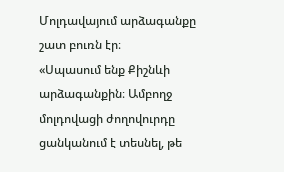Մոլդավայում արձագանքը շատ բուռն էր։
«Սպասում ենք Քիշնևի արձագանքին։ Ամբողջ մոլդովացի ժողովուրդը ցանկանում է տեսնել, թե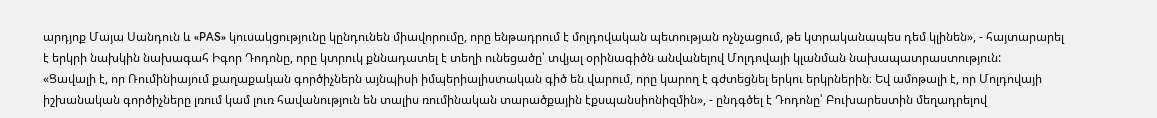արդյոք Մայա Սանդուն և «PAS» կուսակցությունը կընդունեն միավորումը, որը ենթադրում է մոլդովական պետության ոչնչացում, թե կտրականապես դեմ կլինեն», - հայտարարել է երկրի նախկին նախագահ Իգոր Դոդոնը, որը կտրուկ քննադատել է տեղի ունեցածը՝ տվյալ օրինագիծն անվանելով Մոլդովայի կլանման նախապատրաստություն:
«Ցավալի է, որ Ռումինիայում քաղաքական գործիչներն այնպիսի իմպերիալիստական գիծ են վարում, որը կարող է գժտեցնել երկու երկրներին։ Եվ ամոթալի է, որ Մոլդովայի իշխանական գործիչները լռում կամ լուռ հավանություն են տալիս ռումինական տարածքային էքսպանսիոնիզմին», - ընդգծել է Դոդոնը՝ Բուխարեստին մեղադրելով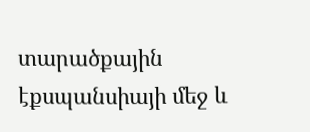տարածքային էքսպանսիայի մեջ և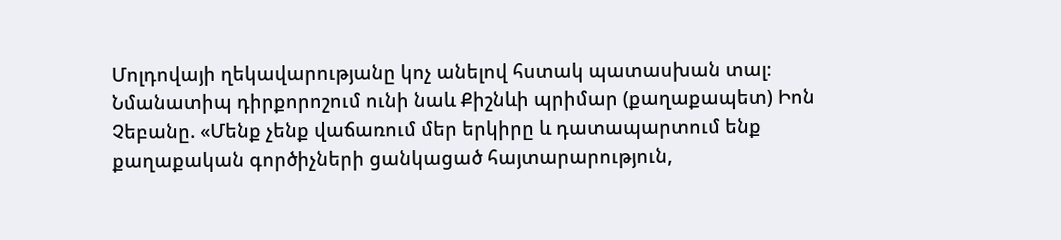Մոլդովայի ղեկավարությանը կոչ անելով հստակ պատասխան տալ։
Նմանատիպ դիրքորոշում ունի նաև Քիշնևի պրիմար (քաղաքապետ) Իոն Չեբանը. «Մենք չենք վաճառում մեր երկիրը և դատապարտում ենք քաղաքական գործիչների ցանկացած հայտարարություն,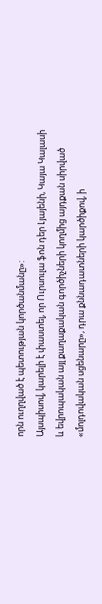որն ուղղված է պետության կործանմանը»:
Այսպիսով, կարելի է փաստել, որ Ուրսուլա ֆոն դեր Լյայենի, Կայա Կալասի և եվրոպական այլ քաղաքական գործիչների կողմից այդքան սիրված «մոլդովական սցենարը», դրա քննադատների կարծիքով, ի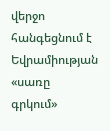վերջո հանգեցնում է Եվրամիության «սառը գրկում»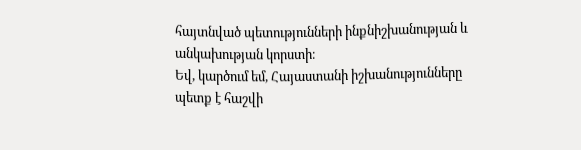հայտնված պետությունների ինքնիշխանության և անկախության կորստի։
Եվ, կարծում եմ, Հայաստանի իշխանությունները պետք է հաշվի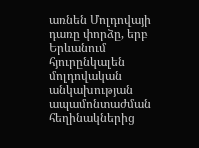առնեն Մոլդովայի դառը փորձը, երբ Երևանում հյուրընկալեն մոլդովական անկախության ապամոնտաժման հեղինակներից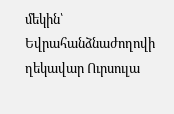մեկին՝ Եվրահանձնաժողովի ղեկավար Ուրսուլա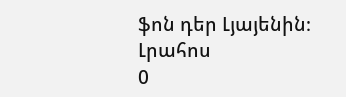ֆոն դեր Լյայենին։
Լրահոս
0